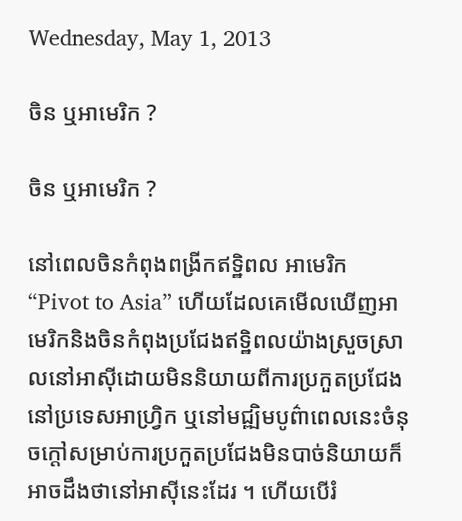Wednesday, May 1, 2013

ចិន ឬអាមេរិក ?

ចិន ឬអាមេរិក ?

នៅពេលចិនកំពុងពង្រីកឥទ្ឋិពល អាមេរិក “Pivot to Asia” ហើយដែលគេមើលឃើញអាមេរិកនិងចិនកំពុងប្រជែងឥទ្ឋិពលយ៉ាងស្រួចស្រាលនៅអាស៊ីដោយមិននិយាយពីការប្រកួតប្រជែងនៅប្រទេសអាហ្រ្វិក ឬនៅមជ្ឍិមបូព៌ាពេលនេះចំនុចក្តៅសម្រាប់ការប្រកួតប្រជែងមិនបាច់និយាយក៏អាចដឹងថានៅអាស៊ីនេះដែរ ។ ហើយបើរំ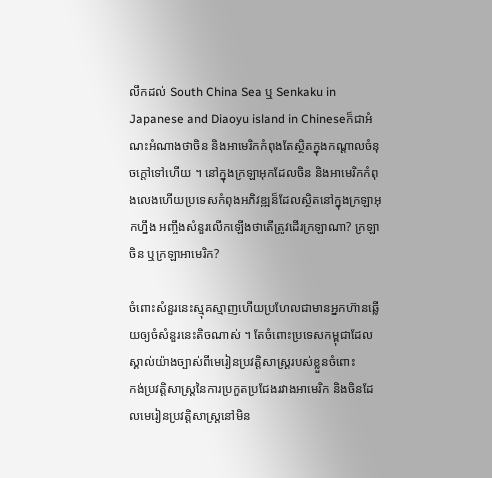លឹកដល់ South China Sea ឬ Senkaku in Japanese and Diaoyu island in Chineseក៏ជាអំណះអំណាងថាចិន និងអាមេរិកកំពុងតែស្ថិតក្នុងកណ្តាលចំនុចក្តៅទៅហើយ ។ នៅក្នុងក្រឡាអុកដែលចិន និងអាមេរិកកំពុងលេងហើយប្រទេសកំពុងអភិវឌ្ឍន៏ដែលស្ថិតនៅក្នុងក្រឡាអុកហ្នឹង អញ្ចឹងសំនួរលើកឡើងថាតើត្រូវដើរក្រឡាណា? ក្រឡាចិន ឬក្រឡាអាមេរិក?

ចំពោះសំនួរនេះស្មុគស្មាញហើយប្រហែលជាមានអ្នកហ៊ានឆ្លើយឲ្យចំសំនួរនេះតិចណាស់ ។ តែចំពោះប្រទេសកម្ពុជាដែលស្គាល់យ៉ាងច្បាស់ពីមេរៀនប្រវត្តិសាស្រ្តរបស់ខ្លួនចំពោះ
កង់ប្រវត្តិសាស្រ្តនៃការប្រកួតប្រជែងរវាងអាមេរិក និងចិនដែលមេរៀនប្រវត្តិសាស្រ្តនៅមិន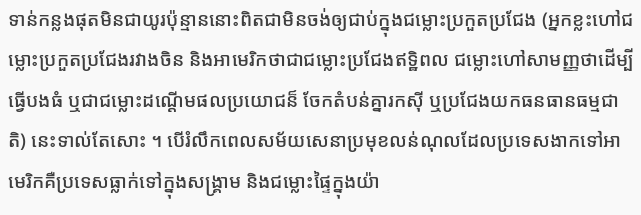ទាន់កន្លងផុតមិនជាយូរប៉ុន្មាននោះពិតជាមិនចង់ឲ្យជាប់ក្នុងជម្លោះប្រកួតប្រជែង (អ្នកខ្លះហៅជម្លោះប្រកួតប្រជែងរវាងចិន និងអាមេរិកថាជាជម្លោះប្រជែងឥទ្ឋិពល ជម្លោះហៅសាមញ្ញថាដើម្បីធ្វើបងធំ ឬជាជម្លោះដណ្តើមផលប្រយោជន៏ ចែកតំបន់គ្នារកស៊ី ឬប្រជែងយកធនធានធម្មជាតិ) នេះទាល់តែសោះ ។ បើរំលឹកពេលសម័យសេនាប្រមុខលន់ណុលដែលប្រទេសងាកទៅអាមេរិកគឺប្រទេសធ្លាក់ទៅក្នុងសង្រ្គាម និងជម្លោះផ្ទៃក្នុងយ៉ា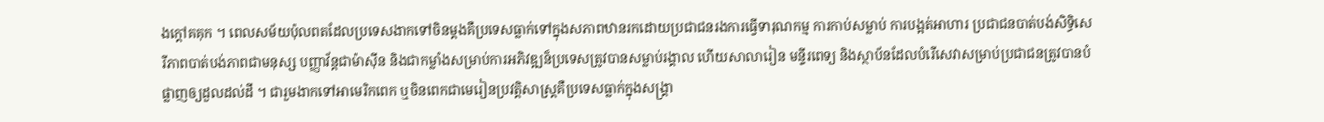ងក្តៅគគុក ។ ពេលសម័យប៉ុលពតដែលប្រទេសងាកទៅចិនម្តងគឺប្រទេសធ្លាក់ទៅក្នុងសភាពឋានរកដោយប្រជាជនរងការធ្វើទារុណកម្ម ការកាប់សម្លាប់ ការបង្អត់អាហារ ប្រជាជនបាត់បង់សិទ្ធិសេរីភាពបាត់បង់ភាពជាមនុស្ស បញ្ញាវ័ន្តជាម៉ាស៊ីន និងជាកម្លាំងសម្រាប់ការអភិវឌ្ឍន៏ប្រទេសត្រូវបានសម្លាប់រង្គាល ហើយសាលារៀន មន្ទីរពេទ្យ និងស្ថាប័នដែលបំរើសេវាសម្រាប់ប្រជាជនត្រូវបានបំផ្លាញឲ្យដួលដល់ដី ។ ជារួមងាកទៅអាមេរិកពេក ឬចិនពេកជាមេរៀនប្រវត្តិសាស្រ្តគឺប្រទេសធ្លាក់ក្នុងសង្រ្គា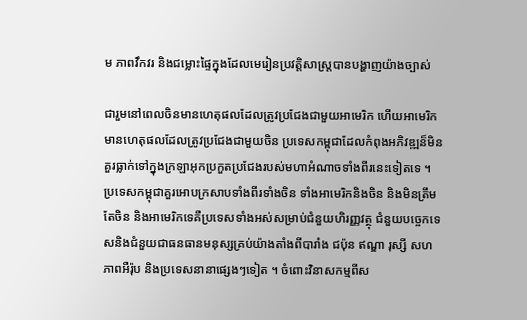ម ភាពវឹកវរ និងជម្លោះផ្ទៃក្នុងដែលមេរៀនប្រវត្តិសាស្រ្តបានបង្ហាញយ៉ាងច្បាស់

ជារួមនៅពេលចិនមានហេតុផលដែលត្រូវប្រជែងជាមួយអាមេរិក ហើយអាមេរិកមានហេតុផលដែលត្រូវប្រជែងជាមួយចិន ប្រទេសកម្ពុជាដែលកំពុងអភិវឌ្ឍន៏មិនគួរធ្លាក់ទៅក្នុងក្រឡាអុកប្រកួតប្រជែងរបស់មហាអំណាចទាំងពីរនេះទៀតទេ ។
ប្រទេសកម្ពុជាគួរអោបក្រសាបទាំងពីរទាំងចិន ទាំងអាមេរិកនិងចិន និងមិនត្រឹមតែចិន និងអាមេរិកទេគឺប្រទេសទាំងអស់សម្រាប់ជំនួយហិរញ្ញវត្ថុ ជំនួយបច្ចេកទេសនិងជំនួយជាធនធានមនុស្សគ្រប់យ៉ាងតាំងពីបារាំង ជប៉ុន ឥណ្ឌា រុស្សី សហភាពអឺរ៉ុប និងប្រទេសនានាផ្សេងៗទៀត ។ ចំពោះវិនាសកម្មពីស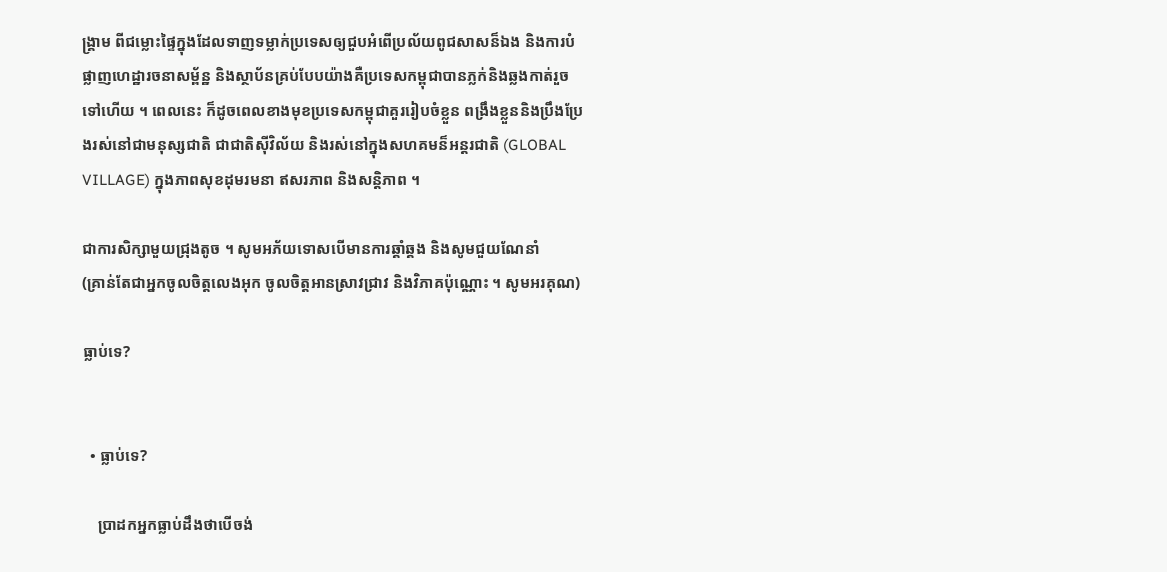ង្គ្រាម ពីជម្លោះផ្ទៃក្នុងដែលទាញទម្លាក់ប្រទេសឲ្យជួបអំពើប្រល័យពូជសាសន៏ឯង និងការបំផ្លាញហេដ្ឋារចនាសម្ព័ន្ឋ និងស្ថាប័នគ្រប់បែបយ៉ាងគឺប្រទេសកម្ពុជាបានភ្លក់និងឆ្លងកាត់រួចទៅហើយ ។ ពេលនេះ ក៏ដូចពេលខាងមុខប្រទេសកម្ពុជាគួររៀបចំខ្លួន ពង្រឹងខ្លួននិងប្រឹងប្រែងរស់នៅជាមនុស្សជាតិ ជាជាតិស៊ីវិល័យ និងរស់នៅក្នុងសហគមន៏អន្តរជាតិ (GLOBAL VILLAGE) ក្នុងភាពសុខដុមរមនា ឥសរភាព និងសន្តិភាព ។

ជាការសិក្សាមួយជ្រុងតូច ។ សូមអភ័យទោសបើមានការឆ្គាំឆ្គង និងសូមជួយណែនាំ
(គ្រាន់តែជាអ្នកចូលចិត្តលេងអុក ចូលចិត្តអានស្រាវជ្រាវ និងវិភាគប៉ុណ្ណោះ ។ សូមអរគុណ)

ធ្លាប់ទេ?


  • ធ្លាប់ទេ?

    ប្រាដកអ្នកធ្លាប់ដឹងថាបើចង់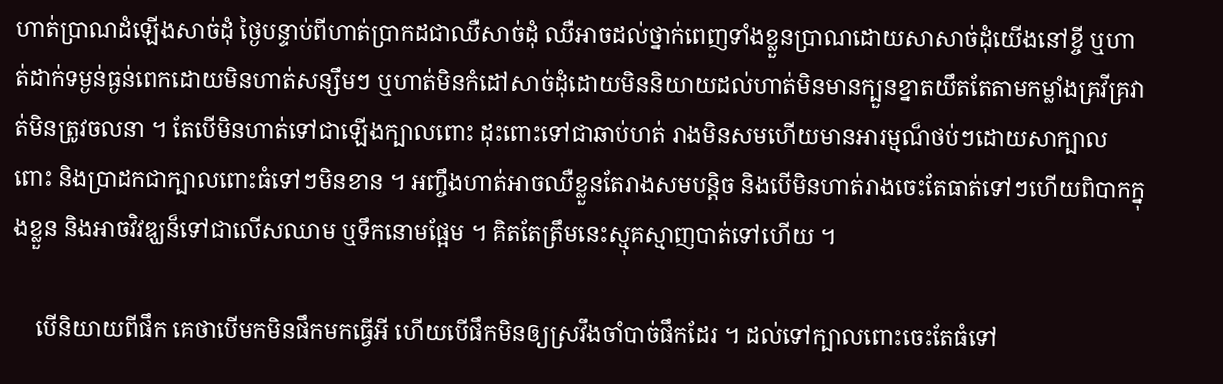ហាត់ប្រាណដំឡើងសាច់ដុំ ថ្ងៃបន្ទាប់ពីហាត់ប្រាកដជាឈឺសាច់ដុំ ឈឺអាចដល់ថ្នាក់ពេញទាំងខ្លួនប្រាណដោយសាសាច់ដុំយើងនៅខ្ចី ឬហាត់ដាក់ទម្ងន់ធ្ងន់ពេកដោយមិនហាត់សន្សឹមៗ ឬហាត់មិនកំដៅសាច់ដុំដោយមិននិយាយដល់ហាត់មិនមានក្បួនខ្នាតយឹតតែតាមកម្លាំងគ្រវីគ្រវាត់មិនត្រូវចលនា ។ តែបើមិនហាត់ទៅជាឡើងក្បាលពោះ ដុះពោះទៅជាឆាប់ហត់ រាងមិនសមហើយមានអារម្មណ៏ថប់ៗដោយសាក្បាលពោះ និងប្រាដកជាក្បាលពោះធំទៅៗមិនខាន ។ អញ្ចឹងហាត់អាចឈឺខ្លួនតែរាងសមបន្តិច និងបើមិនហាត់រាងចេះតែធាត់ទៅៗហើយពិបាកក្នុងខ្លួន និងអាចវិវឌ្ឃន៏ទៅជាលើសឈាម ឬទឹកនោមផ្អែម ។ គិតតែត្រឹមនេះស្មុគស្មាញបាត់ទៅហើយ ។

    បើនិយាយពីផឹក គេថាបើមកមិនផឹកមកធ្វើអី ហើយបើផឹកមិនឲ្យស្រវឹងចាំបាច់ផឹកដែរ ។ ដល់ទៅក្បាលពោះចេះតែធំទៅ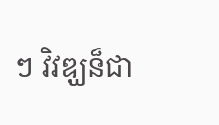ៗ វិវឌ្ឃន៏ជា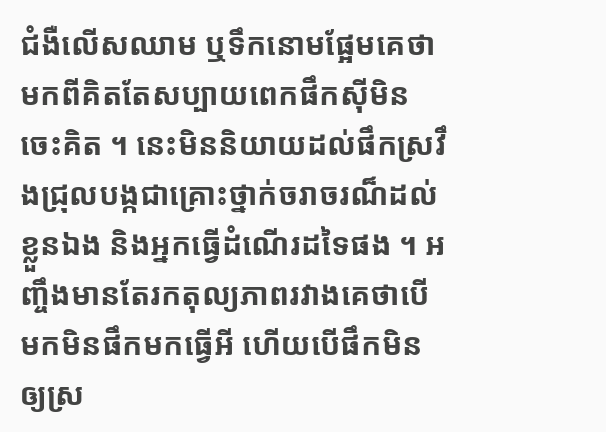ជំងឺលើសឈាម ឬទឹកនោមផ្អែមគេថាមកពីគិតតែសប្បាយពេកផឹកស៊ីមិនចេះគិត ។ នេះមិននិយាយដល់ផឹកស្រវឹងជ្រុលបង្កជាគ្រោះថ្នាក់ចរាចរណ៏ដល់ខ្លួនឯង និងអ្នកធ្វើដំណើរដទៃផង ។ អញ្ចឹងមានតែរកតុល្យភាពរវាងគេថាបើមកមិនផឹកមកធ្វើអី ហើយបើផឹកមិនឲ្យស្រ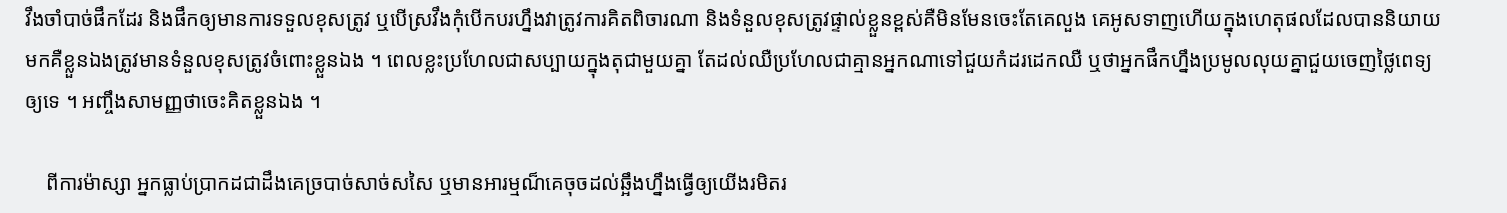វឹងចាំបាច់ផឹកដែរ និងផឹកឲ្យមានការទទួលខុសត្រូវ ឬបើស្រវឹងកុំបើកបរហ្នឹងវាត្រូវការគិតពិចារណា និងទំនួលខុសត្រូវផ្ទាល់ខ្លួនខ្ពស់គឺមិនមែនចេះតែគេលួង គេអូសទាញហើយក្នុងហេតុផលដែលបាននិយាយមកគឺខ្លួនឯងត្រូវមានទំនួលខុសត្រូវចំពោះខ្លួនឯង ។ ពេលខ្លះប្រហែលជាសប្បាយក្នុងតុជាមួយគ្នា តែដល់ឈឺប្រហែលជាគ្មានអ្នកណាទៅជួយកំដរដេកឈឺ ឬថាអ្នកផឹកហ្នឹងប្រមូលលុយគ្នាជួយចេញថ្លៃពេទ្យឲ្យទេ ។ អញ្ចឹងសាមញ្ញថាចេះគិតខ្លួនឯង ។

    ពីការម៉ាស្សា អ្នកធ្លាប់ប្រាកដជាដឹងគេច្របាច់សាច់សសៃ ឬមានអារម្មណ៏គេចុចដល់ឆ្អឹងហ្នឹងធ្វើឲ្យយើងរមិតរ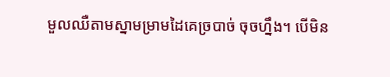មួលឈឺតាមស្នាមម្រាមដៃគេច្របាច់ ចុចហ្នឹង។ បើមិន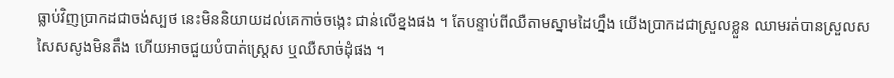ធ្លាប់វិញប្រាកដជាចង់ស្បថ នេះមិននិយាយដល់គេកាច់ចង្កេះ ជាន់លើខ្នងផង ។ តែបន្ទាប់ពីឈឺតាមស្នាមដៃហ្នឹង យើងប្រាកដជាស្រួលខ្លួន ឈាមរត់បានស្រួលសសៃសសូងមិនតឹង ហើយអាចជួយបំបាត់ស្រ្តេស ឬឈឺសាច់ដុំផង ។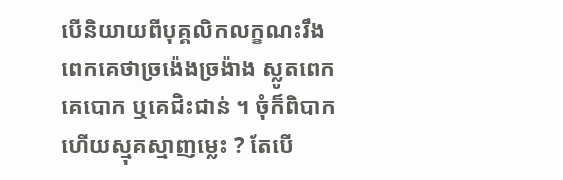បើនិយាយពីបុគ្គលិកលក្ខណះរឹងពេកគេថាច្រង៉េងច្រង៉ាង ស្លូតពេកគេបោក ឬគេជិះជាន់ ។ ចុំក៏ពិបាកហើយស្មុគស្មាញម្លេះ ? តែបើ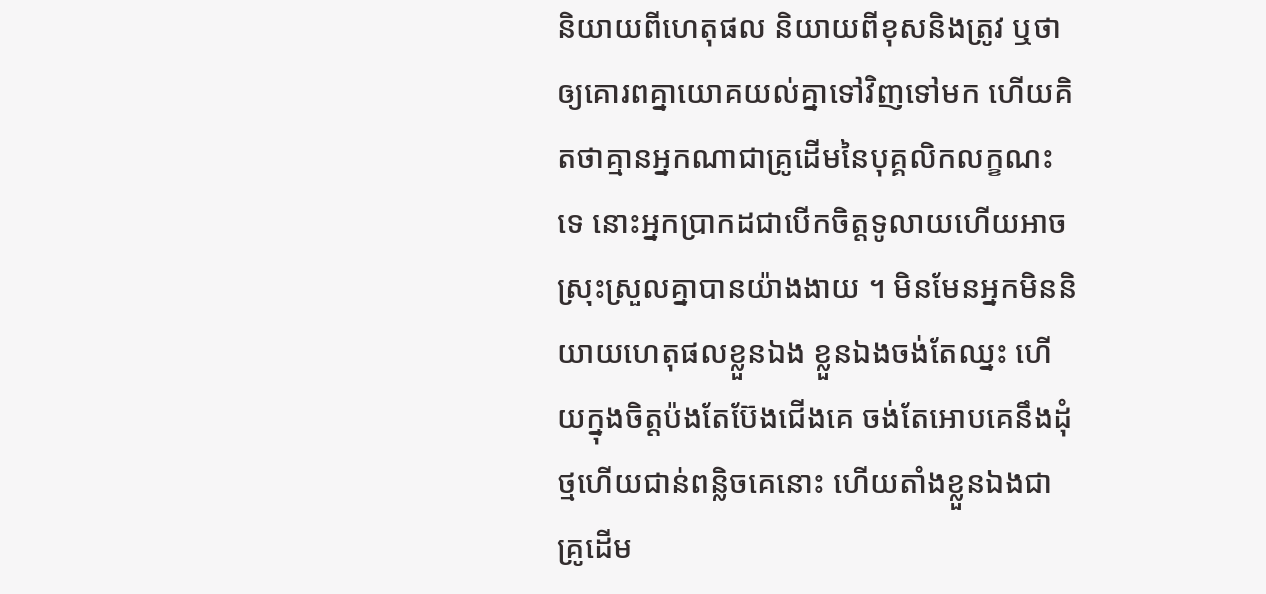និយាយពីហេតុផល និយាយពីខុសនិងត្រូវ ឬថាឲ្យគោរពគ្នាយោគយល់គ្នាទៅវិញទៅមក ហើយគិតថាគ្មានអ្នកណាជាគ្រូដើមនៃបុគ្គលិកលក្ខណះទេ នោះអ្នកប្រាកដជាបើកចិត្តទូលាយហើយអាចស្រុះស្រួលគ្នាបានយ៉ាងងាយ ។ មិនមែនអ្នកមិននិយាយហេតុផលខ្លួនឯង ខ្លួនឯងចង់តែឈ្នះ ហើយក្នុងចិត្តប៉ងតែប៊ែងជើងគេ ចង់តែអោបគេនឹងដុំថ្មហើយជាន់ពន្លិចគេនោះ ហើយតាំងខ្លួនឯងជាគ្រូដើម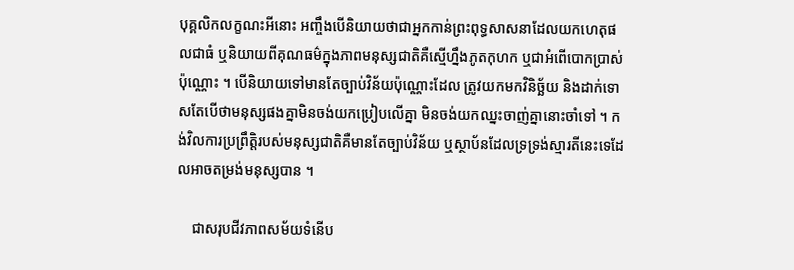បុគ្គលិកលក្ខណះអីនោះ អញ្ចឹងបើនិយាយថាជាអ្នកកាន់ព្រះពុទ្ធសាសនាដែលយកហេតុផលជាធំ ឬនិយាយពីគុណធម៌ក្នុងភាពមនុស្សជាតិគឺស្មើហ្នឹងភូតកុហក ឬជាអំពើបោកប្រាស់ប៉ុណ្ណោះ ។ បើនិយាយទៅមានតែច្បាប់វិន័យប៉ុណ្ណោះដែល ត្រូវយកមកវិនិច្ឆ័យ និងដាក់ទោសតែបើថាមនុស្សផងគ្នាមិនចង់យកប្រៀបលើគ្នា មិនចង់យកឈ្នះចាញ់គ្នានោះចាំទៅ ។ កង់វិលការប្រព្រឹត្តិរបស់មនុស្សជាតិគឺមានតែច្បាប់វិន័យ ឬស្ថាប័នដែលទ្រទ្រង់ស្មារតីនេះទេដែលអាចតម្រង់មនុស្សបាន ។

    ជាសរុបជីវភាពសម័យទំនើប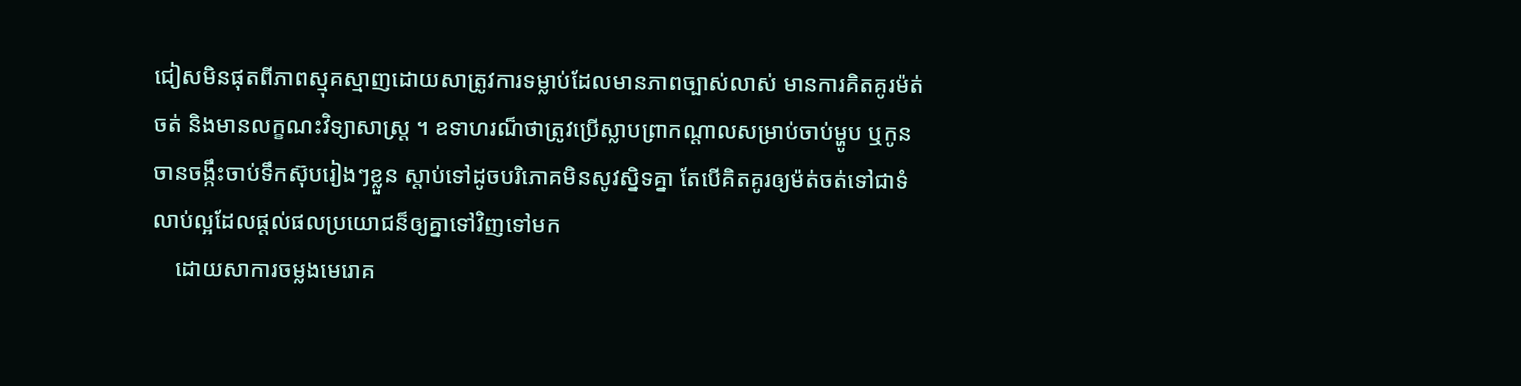ជៀសមិនផុតពីភាពស្មុគស្មាញដោយសាត្រូវការទម្លាប់ដែលមានភាពច្បាស់លាស់ មានការគិតគូរម៉ត់ចត់ និងមានលក្ខណះវិទ្យាសាស្រ្ត ។ ឧទាហរណ៏ថាត្រូវប្រើស្លាបព្រាកណ្តាលសម្រាប់ចាប់ម្ហូប ឬកូនចានចង្កឹះចាប់ទឹកស៊ុបរៀងៗខ្លួន ស្តាប់ទៅដូចបរិភោគមិនសូវស្និទគ្នា តែបើគិតគូរឲ្យម៉ត់ចត់ទៅជាទំលាប់ល្អដែលផ្តល់ផលប្រយោជន៏ឲ្យគ្នាទៅវិញទៅមក
    ដោយសាការចម្លងមេរោគ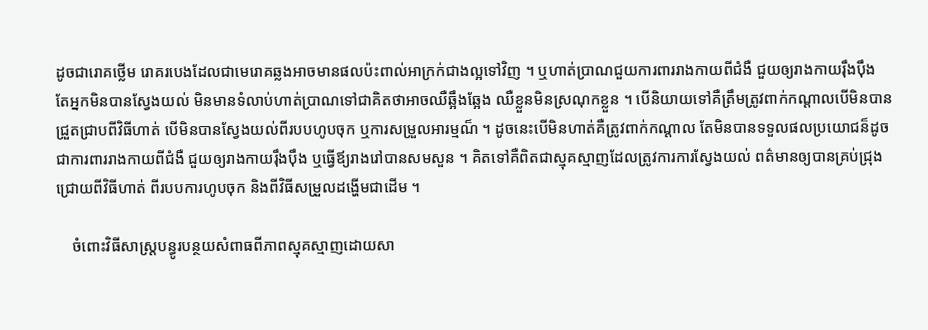ដូចជារោគថ្លើម រោគរបេងដែលជាមេរោគឆ្លងអាចមានផលប៉ះពាល់អាក្រក់ជាងល្អទៅវិញ ។ ឬហាត់ប្រាណជួយការពាររាងកាយពីជំងឺ ជួយឲ្យរាងកាយរ៉ឹងប៉ឹង តែអ្នកមិនបានស្វែងយល់ មិនមានទំលាប់ហាត់ប្រាណទៅជាគិតថាអាចឈឺឆ្អឹងឆ្អែង ឈឺខ្លួនមិនស្រណុកខ្លួន ។ បើនិយាយទៅគឺត្រឹមត្រូវពាក់កណ្តាលបើមិនបានជ្រួតជ្រាបពីវិធីហាត់ បើមិនបានស្វែងយល់ពីរបបហូបចុក ឬការសម្រួលអារម្មណ៏ ។ ដូចនេះបើមិនហាត់គឺត្រូវពាក់កណ្តាល តែមិនបានទទួលផលប្រយោជន៏ដូចជាការពាររាងកាយពីជំងឺ ជួយឲ្យរាងកាយរ៉ឹងប៉ឹង ឬធ្វើឪ្យរាងរៅបានសមសួន ។ គិតទៅគឺពិតជាស្មុគស្មាញដែលត្រូវការការស្វែងយល់ ពត៌មានឲ្យបានគ្រប់ជ្រុងជ្រោយពីវិធីហាត់ ពីរបបការហូបចុក និងពីវិធីសម្រួលដង្ហើមជាដើម ។

    ចំពោះវិធីសាស្រ្តបន្ធូរបន្ថយសំពាធពីភាពស្មុគស្មាញដោយសា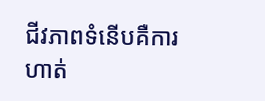ជីវភាពទំនើបគឺការហាត់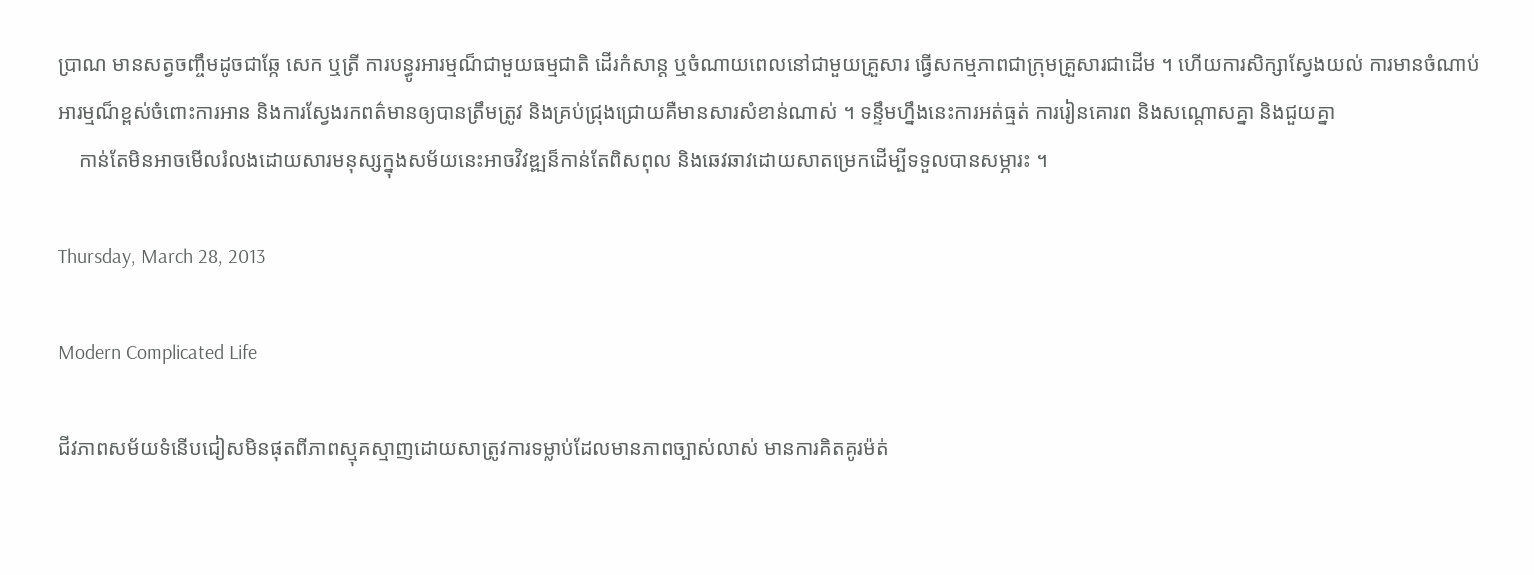ប្រាណ មានសត្វចញ្ចឹមដូចជាឆ្កែ សេក ឬត្រី ការបន្ធូរអារម្មណ៏ជាមួយធម្មជាតិ ដើរកំសាន្ត ឬចំណាយពេលនៅជាមួយគ្រួសារ ធ្វើសកម្មភាពជាក្រុមគ្រួសារជាដើម ។ ហើយការសិក្សាស្វែងយល់ ការមានចំណាប់អារម្មណ៏ខ្ពស់ចំពោះការអាន និងការស្វែងរកពត៌មានឲ្យបានត្រឹមត្រូវ និងគ្រប់ជ្រុងជ្រោយគឺមានសារសំខាន់ណាស់ ។ ទន្ទឹមហ្នឹងនេះការអត់ធ្មត់ ការរៀនគោរព និងសណ្តោសគ្នា និងជួយគ្នា
    កាន់តែមិនអាចមើលរំលងដោយសារមនុស្សក្នុងសម័យនេះអាចវិវឌ្ឍន៏កាន់តែពិសពុល និងឆេវឆាវដោយសាតម្រេកដើម្បីទទួលបានសម្ភារះ ។

Thursday, March 28, 2013

Modern Complicated Life

ជីវភាពសម័យទំនើបជៀសមិនផុតពីភាពស្មុគស្មាញដោយសាត្រូវការទម្លាប់ដែលមានភាពច្បាស់លាស់ មានការគិតគូរម៉ត់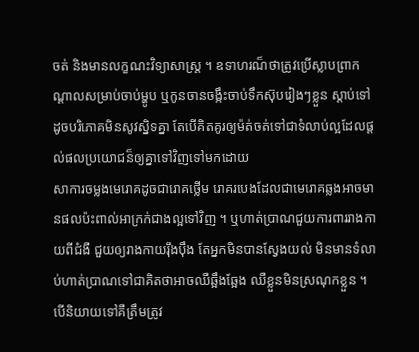ចត់ និងមានលក្ខណះវិទ្យាសាស្រ្ត ។ ឧទាហរណ៏ថាត្រូវប្រើស្លាបព្រាកណ្តាលសម្រាប់ចាប់ម្ហូប ឬកូនចានចង្កឹះចាប់ទឹកស៊ុបរៀងៗខ្លួន ស្តាប់ទៅដូចបរិភោគមិនសូវស្និទគ្នា តែបើគិតគូរឲ្យម៉ត់ចត់ទៅជាទំលាប់ល្អដែលផ្តល់ផលប្រយោជន៏ឲ្យគ្នាទៅវិញទៅមកដោយ
សាការចម្លងមេរោគដូចជារោគថ្លើម រោគរបេងដែលជាមេរោគឆ្លងអាចមានផលប៉ះពាល់អាក្រក់ជាងល្អទៅវិញ ។ ឬហាត់ប្រាណជួយការពាររាងកាយពីជំងឺ ជួយឲ្យរាងកាយរ៉ឹងប៉ឹង តែអ្នកមិនបានស្វែងយល់ មិនមានទំលាប់ហាត់ប្រាណទៅជាគិតថាអាចឈឺឆ្អឹងឆ្អែង ឈឺខ្លួនមិនស្រណុកខ្លួន ។ បើនិយាយទៅគឺត្រឹមត្រូវ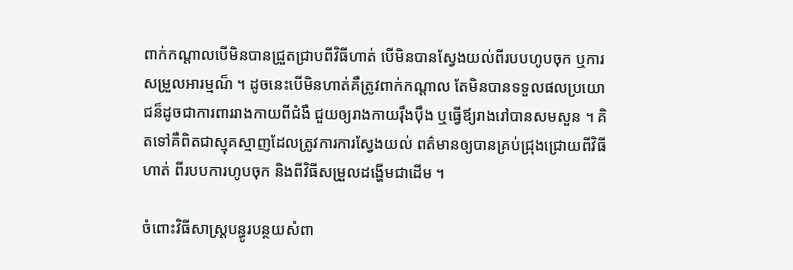ពាក់កណ្តាលបើមិនបានជ្រួតជ្រាបពីវិធីហាត់ បើមិនបានស្វែងយល់ពីរបបហូបចុក ឬការសម្រួលអារម្មណ៏ ។ ដូចនេះបើមិនហាត់គឺត្រូវពាក់កណ្តាល តែមិនបានទទួលផលប្រយោជន៏ដូចជាការពាររាងកាយពីជំងឺ ជួយឲ្យរាងកាយរ៉ឹងប៉ឹង ឬធ្វើឪ្យរាងរៅបានសមសួន ។ គិតទៅគឺពិតជាស្មុគស្មាញដែលត្រូវការការស្វែងយល់ ពត៌មានឲ្យបានគ្រប់ជ្រុងជ្រោយពីវិធីហាត់ ពីរបបការហូបចុក និងពីវិធីសម្រួលដង្ហើមជាដើម ។

ចំពោះវិធីសាស្រ្តបន្ធូរបន្ថយសំពា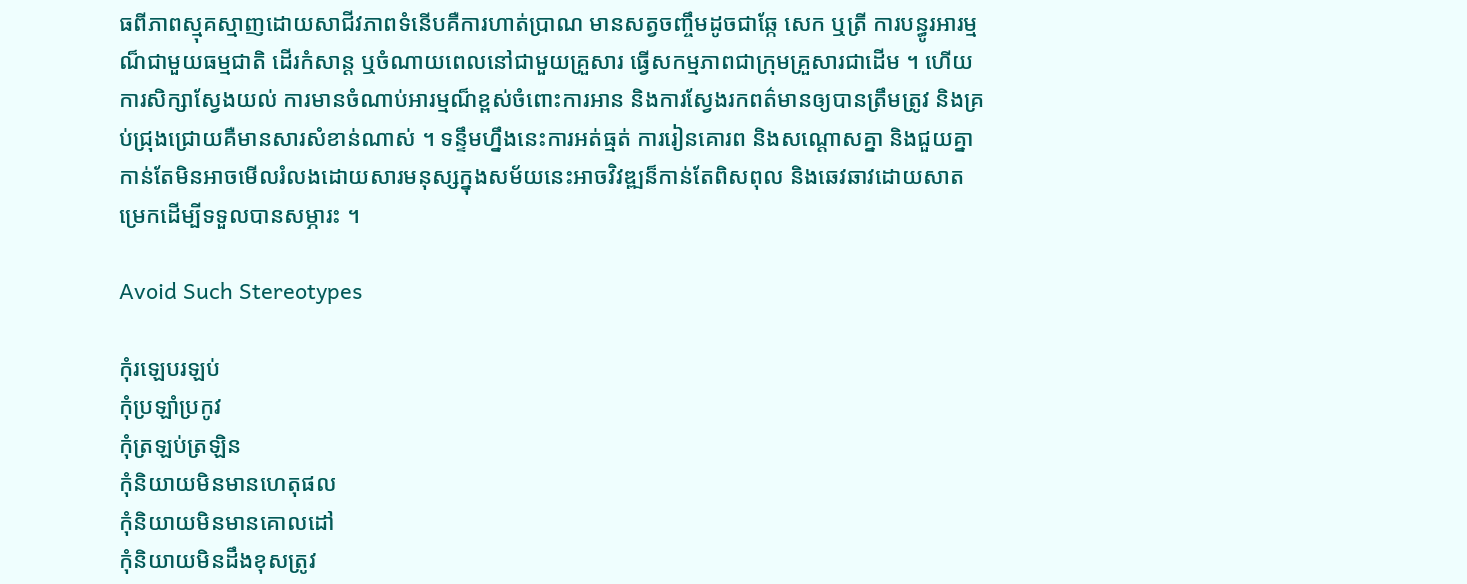ធពីភាពស្មុគស្មាញដោយសាជីវភាពទំនើបគឺការហាត់ប្រាណ មានសត្វចញ្ចឹមដូចជាឆ្កែ សេក ឬត្រី ការបន្ធូរអារម្មណ៏ជាមួយធម្មជាតិ ដើរកំសាន្ត ឬចំណាយពេលនៅជាមួយគ្រួសារ ធ្វើសកម្មភាពជាក្រុមគ្រួសារជាដើម ។ ហើយការសិក្សាស្វែងយល់ ការមានចំណាប់អារម្មណ៏ខ្ពស់ចំពោះការអាន និងការស្វែងរកពត៌មានឲ្យបានត្រឹមត្រូវ និងគ្រប់ជ្រុងជ្រោយគឺមានសារសំខាន់ណាស់ ។ ទន្ទឹមហ្នឹងនេះការអត់ធ្មត់ ការរៀនគោរព និងសណ្តោសគ្នា និងជួយគ្នា
កាន់តែមិនអាចមើលរំលងដោយសារមនុស្សក្នុងសម័យនេះអាចវិវឌ្ឍន៏កាន់តែពិសពុល និងឆេវឆាវដោយសាតម្រេកដើម្បីទទួលបានសម្ភារះ ។

Avoid Such Stereotypes

កុំរឡេបរឡប់
កុំប្រឡាំប្រកូវ
កុំត្រឡប់ត្រឡិន
កុំនិយាយមិនមានហេតុផល
កុំនិយាយមិនមានគោលដៅ
កុំនិយាយមិនដឹងខុសត្រូវ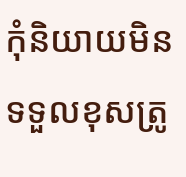កុំនិយាយមិនទទួលខុសត្រូ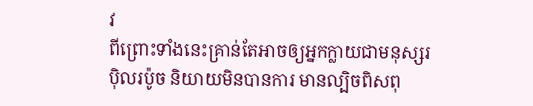វ
ពីព្រោះទាំងនេះគ្រាន់តែអាចឲ្យអ្នកក្លាយជាមនុស្សរប៉ិលរប៉ូច និយាយមិនបានការ មានល្បិចពិសពុ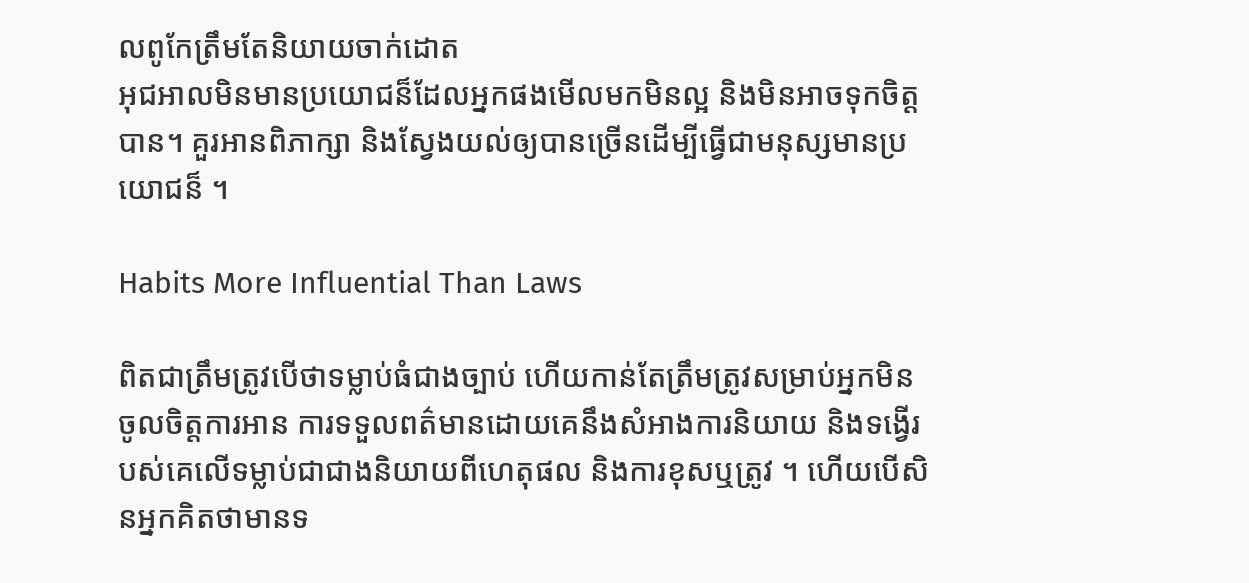លពូកែត្រឹមតែនិយាយចាក់ដោត
អុជអាលមិនមានប្រយោជន៏ដែលអ្នកផងមើលមកមិនល្អ និងមិនអាចទុកចិត្តបាន។ គួរអានពិភាក្សា និងស្វែងយល់ឲ្យបានច្រើនដើម្បីធ្វើជាមនុស្សមានប្រយោជន៏ ។

Habits More Influential Than Laws

ពិតជាត្រឹមត្រូវបើថាទម្លាប់ធំជាងច្បាប់ ហើយកាន់តែត្រឹមត្រូវសម្រាប់អ្នកមិនចូលចិត្តការអាន ការទទួលពត៌មានដោយគេនឹងសំអាងការនិយាយ និងទង្វើរបស់គេលើទម្លាប់ជាជាងនិយាយពីហេតុផល និងការខុសឬត្រូវ ។ ហើយបើសិនអ្នកគិតថាមានទ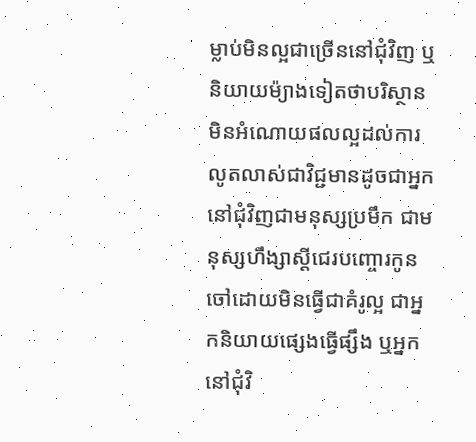ម្លាប់មិនល្អជាច្រើននៅជុំវិញ ឬនិយាយម៉្យាងទៀតថាបរិស្ថានមិនអំណោយផលល្អដល់ការលូតលាស់ជាវិជ្ជមានដូចជាអ្នកនៅជុំវិញជាមនុស្សប្រមឹក ជាមនុស្សហឹង្សាស្តីជេរបញ្ចោរកូនចៅដោយមិនធ្វើជាគំរូល្អ ជាអ្នកនិយាយផ្សេងធ្វើផ្សឹង ឬអ្នកនៅជុំវិ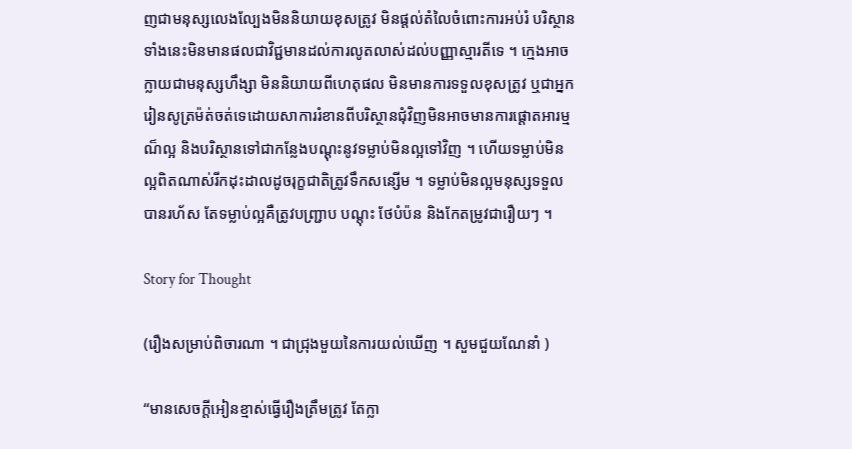ញជាមនុស្សលេងល្បែងមិននិយាយខុសត្រូវ មិនផ្តល់តំលៃចំពោះការអប់រំ បរិស្ថានទាំងនេះមិនមានផលជាវិជ្ជមានដល់ការលូតលាស់ដល់បញ្ញាស្មារតីទេ ។ ក្មេងអាចក្លាយជាមនុស្សហឹង្សា មិននិយាយពីហេតុផល មិនមានការទទួលខុសត្រូវ ឬជាអ្នករៀនសូត្រម៉ត់ចត់ទេដោយសាការរំខានពីបរិស្ថានជុំវិញមិនអាចមានការផ្តោតអារម្មណ៏ល្អ និងបរិស្ថានទៅជាកន្លែងបណ្តុះនូវទម្លាប់មិនល្អទៅវិញ ។ ហើយទម្លាប់មិនល្អពិតណាស់រីកដុះដាលដូចរុក្ខជាតិត្រូវទឹកសន្សើម ។ ទម្លាប់មិនល្អមនុស្សទទួលបានរហ័ស តែទម្លាប់ល្អគឺត្រូវបញ្រ្ជាប បណ្តុះ ថែបំប៉ន និងកែតម្រូវជារឿយៗ ។

Story for Thought

(រឿងសម្រាប់ពិចារណា ។ ជាជ្រុងមួយនៃការយល់ឃើញ ។ សួមជួយណែនាំ )

“មានសេចក្តីអៀនខ្មាស់ធ្វើរឿងត្រឹមត្រូវ តែក្លា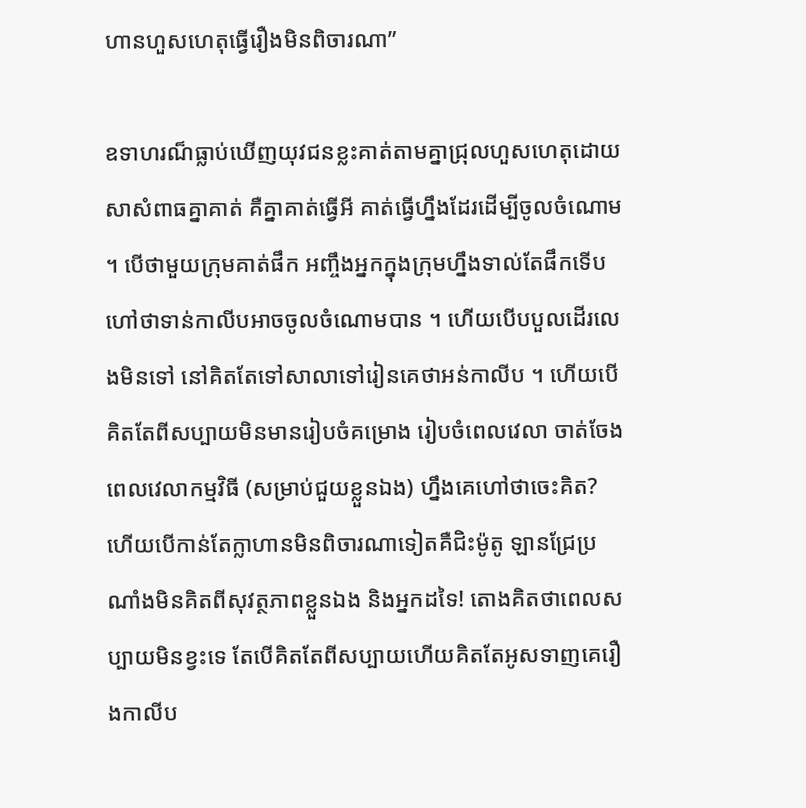ហានហួសហេតុធ្វើរឿងមិនពិចារណា”

ឧទាហរណ៏ធ្លាប់ឃើញយុវជនខ្លះគាត់តាមគ្នាជ្រុលហួសហេតុដោយសាសំពាធគ្នាគាត់ គឺគ្នាគាត់ធ្វើអី គាត់ធ្វើហ្នឹងដែរដើម្បីចូលចំណោម ។ បើថាមួយក្រុមគាត់ផឹក អញ្ចឹងអ្នកក្នុងក្រុមហ្នឹងទាល់តែផឹកទើបហៅថាទាន់កាលីបអាចចូលចំណោមបាន ។ ហើយបើបបួលដើរលេងមិនទៅ នៅគិតតែទៅសាលាទៅរៀនគេថាអន់កាលីប ។ ហើយបើគិតតែពីសប្បាយមិនមានរៀបចំគម្រោង រៀបចំពេលវេលា ចាត់ចែងពេលវេលាកម្មវិធី (សម្រាប់ជួយខ្លួនឯង) ហ្នឹងគេហៅថាចេះគិត? ហើយបើកាន់តែក្លាហានមិនពិចារណាទៀតគឺជិះម៉ូតូ ឡានជ្រែប្រណាំងមិនគិតពីសុវត្ថភាពខ្លួនឯង និងអ្នកដទៃ! តោងគិតថាពេលសប្បាយមិនខ្វះទេ តែបើគិតតែពីសប្បាយហើយគិតតែអូសទាញគេរឿងកាលីប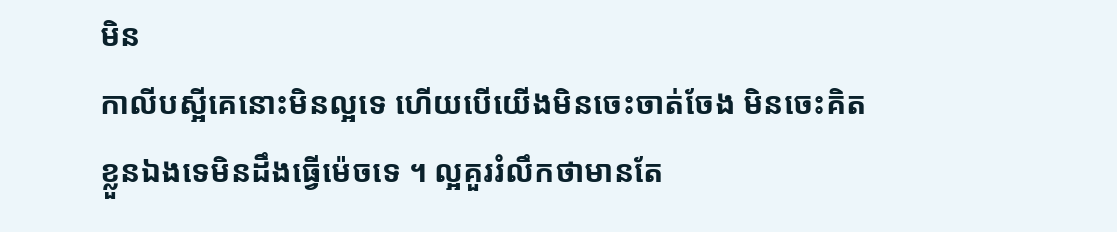មិន
កាលីបស្អីគេនោះមិនល្អទេ ហើយបើយើងមិនចេះចាត់ចែង មិនចេះគិតខ្លួនឯងទេមិនដឹងធ្វើម៉េចទេ ។ ល្អគួររំលឹកថាមានតែ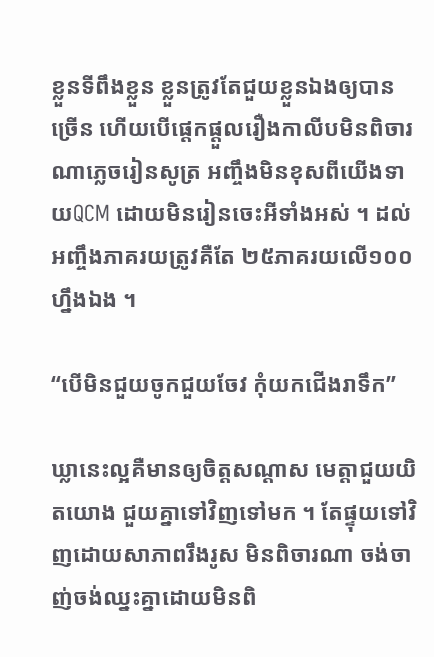ខ្លួនទីពឹងខ្លួន ខ្លួនត្រូវតែជួយខ្លួនឯងឲ្យបានច្រើន ហើយបើផ្តេកផ្តួលរឿងកាលីបមិនពិចារណាភ្លេចរៀនសូត្រ អញ្ចឹងមិនខុសពីយើងទាយQCM ដោយមិនរៀនចេះអីទាំងអស់ ។ ដល់អញ្ចឹងភាគរយត្រូវគឺតែ ២៥ភាគរយលើ១០០ ហ្នឹងឯង ។

“បើមិនជួយចូកជួយចែវ កុំយកជើងរាទឹក”

ឃ្លានេះល្អគឺមានឲ្យចិត្តសណ្តាស មេត្តាជួយយិតយោង ជួយគ្នាទៅវិញទៅមក ។ តែផ្ទុយទៅវិញដោយសាភាពរឹងរូស មិនពិចារណា ចង់ចាញ់ចង់ឈ្នះគ្នាដោយមិនពិ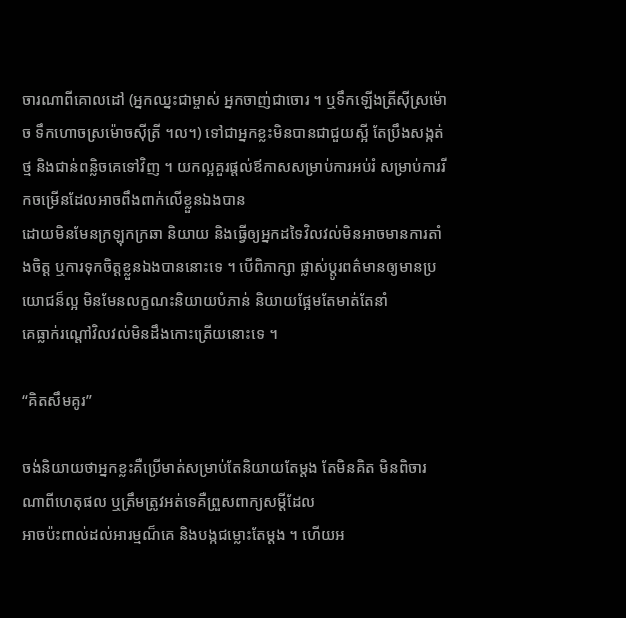ចារណាពីគោលដៅ (អ្នកឈ្នះជាម្ចាស់ អ្នកចាញ់ជាចោរ ។ ឬទឹកឡើងត្រីស៊ីស្រម៉ោច ទឹកហោចស្រម៉ោចស៊ីត្រី ។ល។) ទៅជាអ្នកខ្លះមិនបានជាជួយស្អី តែប្រឹងសង្កត់ថ្ម និងជាន់ពន្លិចគេទៅវិញ ។ យកល្អគួរផ្តល់ឪកាសសម្រាប់ការអប់រំ សម្រាប់ការរីកចម្រើនដែលអាចពឹងពាក់លើខ្លួនឯងបាន
ដោយមិនមែនក្រឡុកក្រឆា និយាយ និងធ្វើឲ្យអ្នកដទៃវិលវល់មិនអាចមានការតាំងចិត្ត ឬការទុកចិត្តខ្លួនឯងបាននោះទេ ។ បើពិភាក្សា ផ្លាស់ប្តូរពត៌មានឲ្យមានប្រយោជន៏ល្អ មិនមែនលក្ខណះនិយាយបំភាន់ និយាយផ្អែមតែមាត់តែនាំ
គេធ្លាក់រណ្តៅវិលវល់មិនដឹងកោះត្រើយនោះទេ ។

“គិតសឹមគូរ”

ចង់និយាយថាអ្នកខ្លះគឺប្រើមាត់សម្រាប់តែនិយាយតែម្តង តែមិនគិត មិនពិចារណាពីហេតុផល ឬត្រឹមត្រូវអត់ទេគឺព្រួសពាក្យសម្តីដែល
អាចប៉ះពាល់ដល់អារម្មណ៏គេ និងបង្កជម្លោះតែម្តង ។ ហើយអ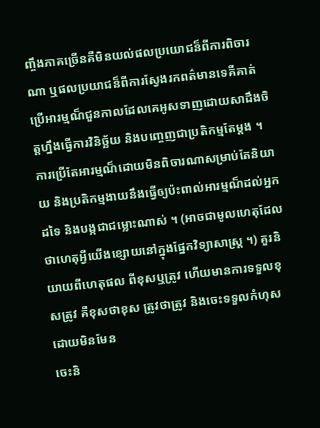ញ្ចឹងភាគច្រើនគឺមិនយល់ផលប្រយោជន៏ពីការពិចារណា ឬផលប្រយាជន៏ពីការស្វែងរកពត៌មានទេគឺគាត់ប្រើអារម្មណ៏ជួនកាលដែលគេអូសទាញដោយសាដឹងចិត្តហ្នឹងធ្វើការវិនិច្ឆ័យ និងបញេ្ចញជាប្រតិកម្មតែម្តង ។ ការប្រើតែអារម្មណ៏ដោយមិនពិចារណាសម្រាប់តែនិយាយ និងប្រតិកម្មងាយនឹងធ្វើឲ្យប៉ះពាល់អារម្មណ៏ដល់អ្នកដទៃ និងបង្កជាជម្លោះណាស់ ។ (អាចជាមូលហេតុដែលថាហេតុអ្វីយើងខ្សោយនៅក្នុងផ្នែកវិទ្យាសាស្រ្ត ។) គួរនិយាយពីហេតុផល ពីខុសឬត្រូវ ហើយមានការទទួលខុសត្រូវ គឺខុសថាខុស ត្រូវថាត្រូវ និងចេះទទួលកំហុសដោយមិនមែន
ចេះនិ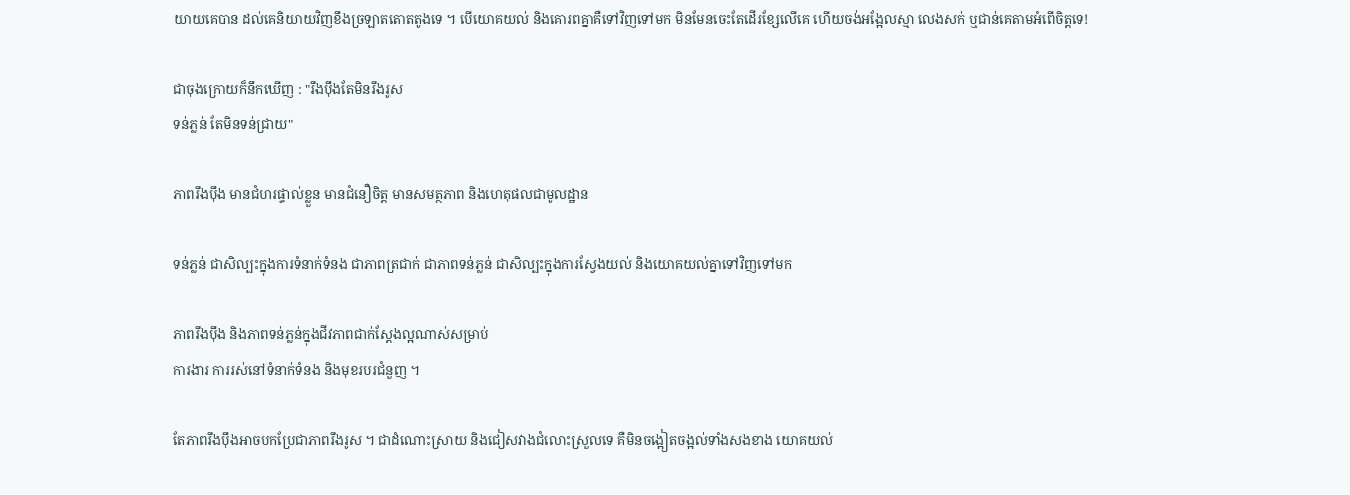យាយគេបាន ដល់គេនិយាយវិញខឹងច្រឡាតតោតតូងទេ ។ បើយោគយល់ និងគោរពគ្នាគឺទៅវិញទៅមក មិនមែនចេះតែដើរខ្សែលើគេ ហើយចង់អង្អែលស្មា លេងសក់ ឬជាន់គេតាមអំពើចិត្តទេ!

ជាចុងក្រោយក៏នឹកឃើញ : "រឹងប៉ឹងតែមិនរឹងរូស
ទន់ភ្លន់ តែមិនទន់ជ្រាយ"

ភាពរឹងប៉ឹង មានជំហរផ្ទាល់ខ្លួន មានជំនឿចិត្ត មានសមត្ថភាព និងហេតុផលជាមូលដ្ឋាន

ទន់ភ្លន់ ជាសិល្បះក្នុងការទំនាក់ទំនង ជាភាពត្រជាក់ ជាភាពទន់ភ្លន់ ជាសិល្បះក្នុងការស្វែងយល់ និងយោគយល់គ្នាទៅវិញទៅមក

ភាពរឹងប៉ឹង និងភាពទន់ភ្លន់ក្នុងជីវភាពជាក់ស្តែងល្អណាស់សម្រាប់
ការងារ ការរស់នៅទំនាក់ទំនង និងមុខរបរជំនួញ ។

តែភាពរឹងប៉ឹងអាចបកប្រែជាភាពរឹងរូស ។ ជាដំណោះស្រាយ និងជៀសវាងជំលោះស្រួលទេ គឺមិនចង្អៀតចង្អល់ទាំងសងខាង យោគយល់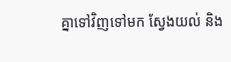គ្នាទៅវិញទៅមក ស្វែងយល់ និង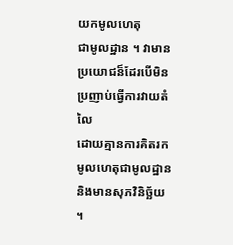យកមូលហេតុ
ជាមូលដ្ឋាន ។ វាមានប្រយោជន៏ដែរបើមិនប្រញាប់ធ្វើការវាយតំលៃ
ដោយគ្មានការគិតរកមូលហេតុជាមូលដ្ឋាន និងមានសុភវិនិច្ឆ័យ ។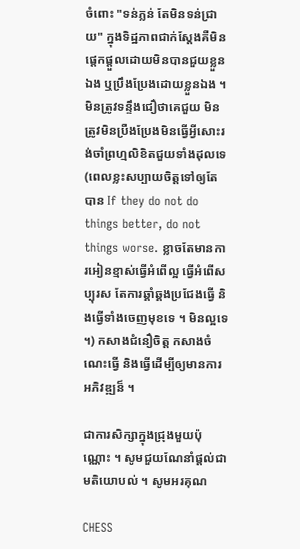ចំពោះ "ទន់ភ្លន់ តែមិនទន់ជ្រាយ" ក្នុងទិដ្ឋភាពជាក់ស្តែងគឺមិនផ្តេកផ្តួលដោយមិនបានជួយខ្លួនឯង ឬប្រឹងប្រែងដោយខ្លួនឯង ។ មិនត្រូវទន្ទឹងជឿថាគេជួយ មិនត្រូវមិនប្រឺងប្រែងមិនធ្វើអ្វីសោះរង់ចាំព្រហ្មលិខិតជួយទាំងដុលទេ (ពេលខ្លះសប្បាយចិត្តទៅឲ្យតែបាន If they do not do things better, do not things worse. ខ្លាចតែមានការអៀនខ្មាស់ធ្វើអំពើល្អ ធ្វើអំពើសប្បុរស តែការឆ្គាំឆ្គងប្រជែងធ្វើ និងធ្វើទាំងចេញមុខទេ ។ មិនល្អទេ ។) កសាងជំនឿចិត្ត កសាងចំណេះធ្វើ និងធ្វើដើម្បីឲ្យមានការអភិវឌ្ឍន៏ ។

ជាការសិក្សាក្នុងជ្រុងមួយប៉ុណ្ណោះ ។ សូមជួយណែនាំផ្តល់ជាមតិយោបល់ ។ សូមអរគុណ

CHESS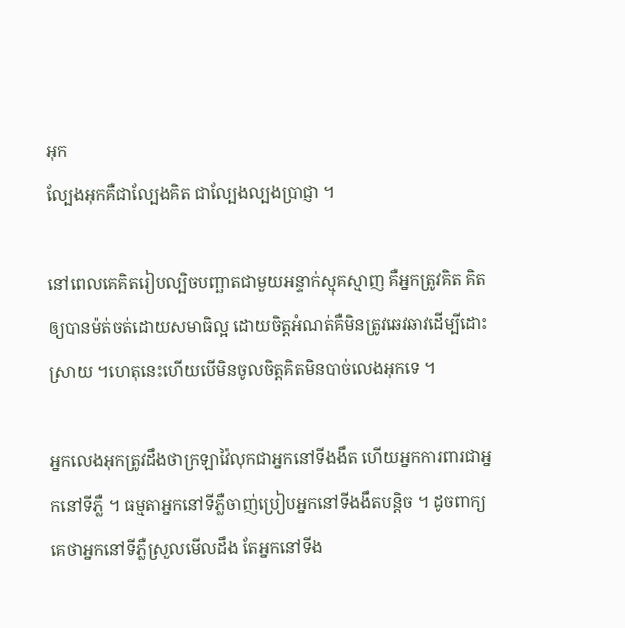អុក
ល្បែងអុកគឺជាល្បែងគិត ជាល្បែងល្បងប្រាជ្ញា ។

នៅពេលគេគិតរៀបល្បិចបញ្ឆាតជាមួយអន្ទាក់ស្មុគស្មាញ គឺអ្នកត្រូវគិត គិតឲ្យបានម៉ត់ចត់ដោយសមាធិល្អ ដោយចិត្តអំណត់គឺមិនត្រូវឆេវឆាវដើម្បីដោះស្រាយ ។ហេតុនេះហើយបើមិនចូលចិត្តគិតមិនបាច់លេងអុកទេ ។

អ្នកលេងអុកត្រូវដឹងថាក្រឡាវ៉ៃលុកជាអ្នកនៅទីងងឹត ហើយអ្នកការពារជាអ្នកនៅទីភ្លឺ ។ ធម្មតាអ្នកនៅទីភ្លឺចាញ់ប្រៀបអ្នកនៅទីងងឹតបន្តិច ។ ដូចពាក្យគេថាអ្នកនៅទីភ្លឺស្រួលមើលដឹង តែអ្នកនៅទីង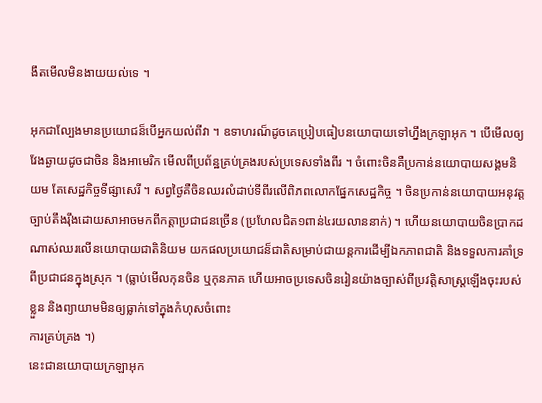ងឹតមើលមិនងាយយល់ទេ ។

អុកជាល្បែងមានប្រយោជន៏បើអ្នកយល់ពីវា ។ ឧទាហរណ៏ដូចគេប្រៀបធៀបនយោបាយទៅហ្នឹងក្រឡាអុក ។ បើមើលឲ្យវែងឆ្ងាយដូចជាចិន និងអាមេរិក មើលពីប្រព័ន្ឋគ្រប់គ្រងរបស់ប្រទេសទាំងពីរ ។ ចំពោះចិនគឺប្រកាន់នយោបាយសង្គមនិយម តែសេដ្ឋកិច្ចទីផ្សាសេរី ។ សព្វថ្ងៃគឺចិនឈរលំដាប់ទីពីរលើពិភពលោកផ្នែកសេដ្ឋកិច្ច ។ ចិនប្រកាន់នយោបាយអនុវត្តច្បាប់តឹងរ៉ឹងដោយសាអាចមកពីកត្តាប្រជាជនច្រើន (ប្រហែលជិត១ពាន់៤រយលាននាក់) ។ ហើយនយោបាយចិនប្រាកដណាស់ឈរលើនយោបាយជាតិនិយម យកផលប្រយោជន៏ជាតិសម្រាប់ជាយន្តការដើម្បីឯកភាពជាតិ និងទទួលការគាំទ្រពីប្រជាជនក្នុងស្រុក ។ (ធ្លាប់មើលកុនចិន ឬកុនភាគ ហើយអាចប្រទេសចិនរៀនយ៉ាងច្បាស់ពីប្រវត្តិសាស្រ្តឡើងចុះរបស់ខ្លួន និងព្យាយាមមិនឲ្យធ្លាក់ទៅក្នុងកំហុសចំពោះ
ការគ្រប់គ្រង ។)
នេះជានយោបាយក្រឡាអុក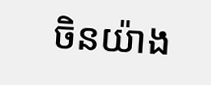ចិនយ៉ាង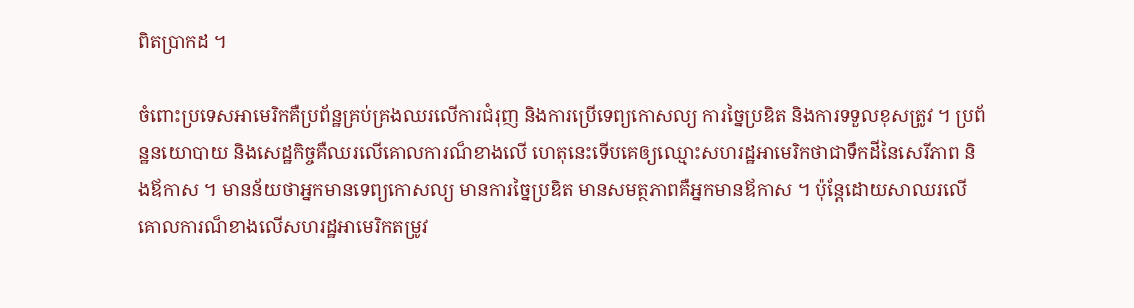ពិតប្រាកដ ។

ចំពោះប្រទេសអាមេរិកគឺប្រព័ន្ឋគ្រប់គ្រងឈរលើការជំរុញ និងការប្រើទេព្យកោសល្យ ការច្នៃប្រឌិត និងការទទួលខុសត្រូវ ។ ប្រព័ន្ឋនយោបាយ និងសេដ្ឋកិច្ចគឺឈរលើគោលការណ៏ខាងលើ ហេតុនេះទើបគេឲ្យឈ្មោះសហរដ្ឋអាមេរិកថាជាទឹកដីនៃសេរីភាព និងឪកាស ។ មានន័យថាអ្នកមានទេព្យកោសល្យ មានការច្នៃប្រឌិត មានសមត្ថភាពគឺអ្នកមានឪកាស ។ ប៉ុន្តែដោយសាឈរលើគោលការណ៏ខាងលើសហរដ្ឋអាមេរិកតម្រូវ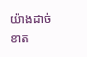យ៉ាងដាច់ខាត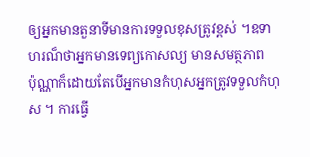ឲ្យអ្នកមានតួនាទីមានការទទួលខុសត្រូវខ្ពស់ ។ឧទាហរណ៏ថាអ្នកមានទេព្យកោសល្យ មានសមត្ថភាព
ប៉ុណ្ណាក៏ដោយតែបើអ្នកមានកំហុសអ្នកត្រូវទទួលកំហុស ។ ការធ្វើ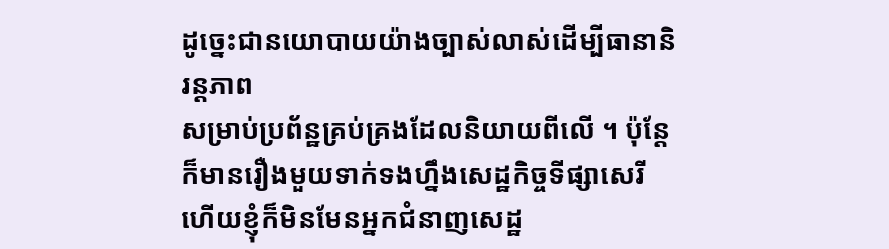ដូច្នេះជានយោបាយយ៉ាងច្បាស់លាស់ដើម្បីធានានិរន្តភាព
សម្រាប់ប្រព័ន្ឋគ្រប់គ្រងដែលនិយាយពីលើ ។ ប៉ុន្តែក៏មានរឿងមួយទាក់ទងហ្នឹងសេដ្ឋកិច្ចទីផ្សាសេរី ហើយខ្ញុំក៏មិនមែនអ្នកជំនាញសេដ្ឋ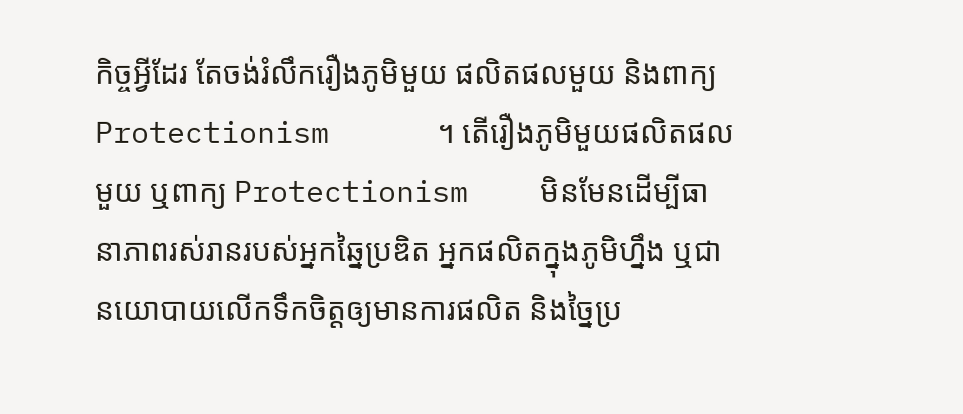កិច្ចអ្វីដែរ តែចង់រំលឹករឿងភូមិមួយ ផលិតផលមួយ និងពាក្យ  Protectionism      ។ តើរឿងភូមិមួយផលិតផលមួយ ឬពាក្យ Protectionism    មិនមែនដើម្បីធានាភាពរស់រានរបស់អ្នកឆ្នៃប្រឌិត អ្នកផលិតក្នុងភូមិហ្នឹង ឬជានយោបាយលើកទឹកចិត្តឲ្យមានការផលិត និងច្នៃប្រ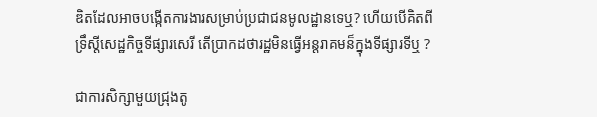ឌិតដែលអាចបង្កើតការងារសម្រាប់ប្រជាជនមូលដ្ឋានទេឬ? ហើយបើគិតពីទ្រឹស្តីសេដ្ឋកិច្ចទីផ្សារសេរី តើប្រាកដថារដ្ឋមិនធ្វើអន្តរាគមន៏ក្នុងទីផ្សារទីឬ ?

ជាការសិក្សាមួយជ្រុងតូ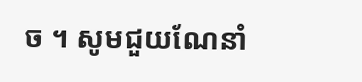ច ។ សូមជួយណែនាំ